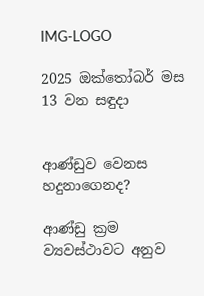IMG-LOGO

2025 ඔක්තෝබර් මස 13 වන සඳුදා


ආණ්ඩුව වෙනස හදුනාගෙනද?

ආණ්ඩු ක්‍රම ව්‍යවස්ථාවට අනුව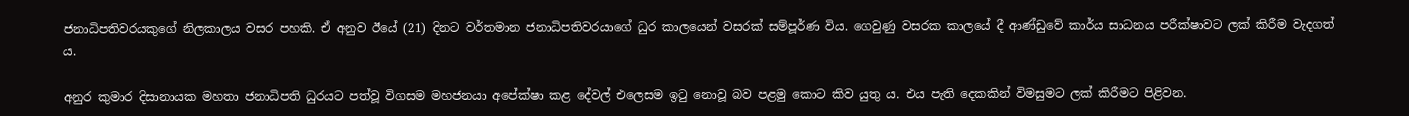ජනාධිපතිවරයකුගේ නිලකාලය වසර පහකි. ඒ අනුව ඊයේ (21) දිනට වර්තමාන ජනාධිපතිවරයාගේ ධුර කාලයෙන් වසරක් සම්පූර්ණ විය. ගෙවුණු වසරක කාලයේ දී ආණ්ඩුවේ කාර්ය සාධනය පරීක්ෂාවට ලක් කිරීම වැදගත් ය.

අනුර කුමාර දිසානායක මහතා ජනාධිපති ධුරයට පත්වූ විගසම මහජනයා අපේක්ෂා කළ දේවල් එලෙසම ඉටු නොවූ බව පළමු කොට කිව යුතු ය. එය පැති දෙකකින් විමසුමට ලක් කිරීමට පිළිවන.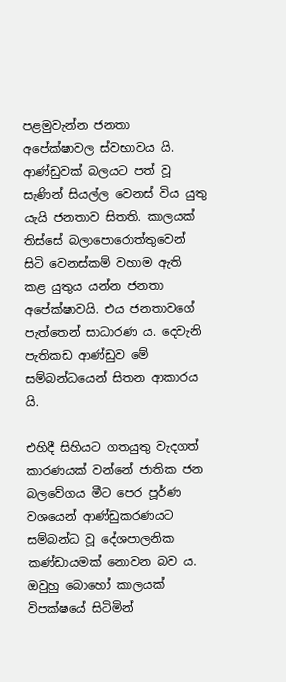පළමුවැන්න ජනතා අපේක්ෂාවල ස්වභාවය යි. ආණ්ඩුවක් බලයට පත් වූ සැණින් සියල්ල වෙනස් විය යුතු යැයි ජනතාව සිතති. කාලයක් තිස්සේ බලාපොරොත්තුවෙන් සිටි වෙනස්කම් වහාම ඇති කළ යුතුය යන්න ජනතා අපේක්ෂාවයි. එය ජනතාවගේ පැත්තෙන් සාධාරණ ය. දෙවැනි පැතිකඩ ආණ්ඩුව මේ සම්බන්ධයෙන් සිතන ආකාරය යි.

එහිදී සිහියට ගතයුතු වැදගත් කාරණයක් වන්නේ ජාතික ජන බලවේගය මීට පෙර පූර්ණ වශයෙන් ආණ්ඩුකරණයට සම්බන්ධ වූ දේශපාලනික කණ්ඩායමක් නොවන බව ය. ඔවුහු බොහෝ කාලයක් විපක්ෂයේ සිටිමින්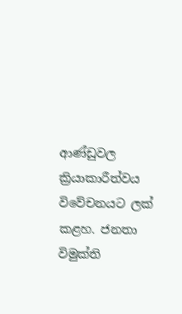ආණ්ඩුවල ක්‍රියාකාරීත්වය විවේචනයට ලක් කළහ. ජනතා විමුක්ති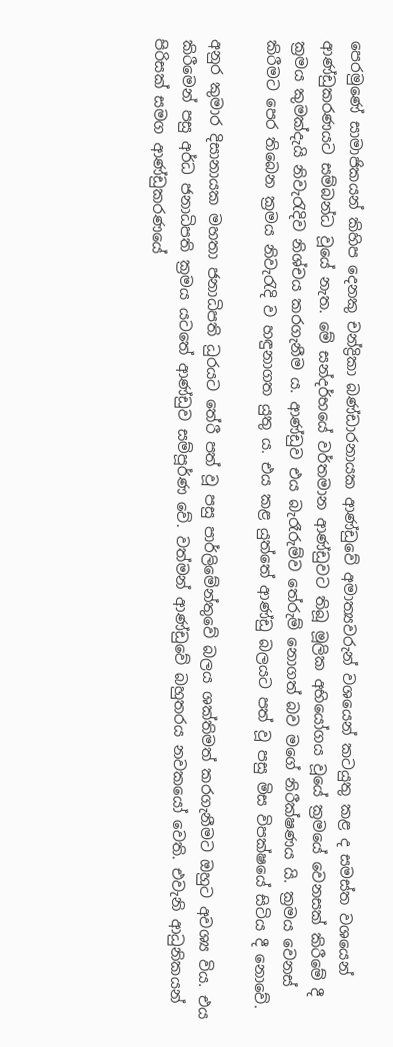පෙරමුණේ සාමාජිකයන් කිහිප දෙනකු චන්ද්‍රිකා බණ්ඩාරනායක ආණ්ඩුවේ අමාත්‍යවරුන් වශයෙන් කටයුතු කළ ද සමස්ත වශයෙන් ආණ්ඩුකරණයට සම්බන්ධ වූයේ නැත. මේ සන්දර්භයේ වර්තමාන ආණ්ඩුවට තිබූ මූලික අභියෝගය වූයේ ක්‍රමයේ වෙනසක් කිරීමේ දී ක්‍රමය කුමක්දැයි නිවැරැදිව නිශ්චය කරගැනීම ය. ආණ්ඩුව එය බැරෑරුම්ව තේරුම් නොගත් බව මගේ නිරීක්ෂණය යි. ක්‍රමය වෙනස් කිරීමට පෙර තිබෙන ක්‍රමය නිවැරැදි ව හඳුනාගත යුතු ය. එය කළ යුත්තේ ආණ්ඩු බලයට පත් වූ පසු මිස විපක්ෂයේ සිටිය දී නොවේ.

අනුර කුමාර දිසානායක මහතා ජනාධිපති ධුරයට තේරී පත් වූ පසු පාර්ලිමේන්තුවේ බලය ශක්තිමත් කරගැනීමට ඔහුට අවශ්‍ය විය. එය කිරීමෙන් පසු අර්ධ ජනාධිපති ක්‍රමය යටතේ ආණ්ඩුව සම්පූර්ණ වේ. වත්මන් ආණ්ඩුවේ බහුතරය නවකයෝ වෙති. එවැනි ආධුනිකයන් පිරිසක් සමග ආණ්ඩුකරණයේ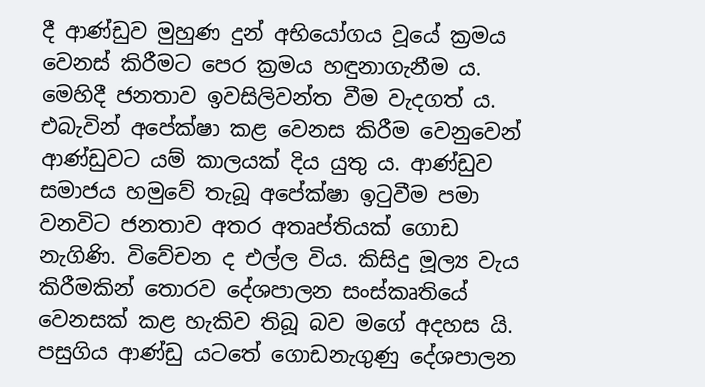දී ආණ්ඩුව මුහුණ දුන් අභියෝගය වූයේ ක්‍රමය වෙනස් කිරීමට පෙර ක්‍රමය හඳුනාගැනීම ය. මෙහිදී ජනතාව ඉවසිලිවන්ත වීම වැදගත් ය. එබැවින් අපේක්ෂා කළ වෙනස කිරීම වෙනුවෙන් ආණ්ඩුවට යම් කාලයක් දිය යුතු ය. ආණ්ඩුව සමාජය හමුවේ තැබූ අපේක්ෂා ඉටුවීම පමා වනවිට ජනතාව අතර අතෘප්තියක් ගොඩ නැගිණි. විවේචන ද එල්ල විය. කිසිදු මූල්‍ය වැය කිරීමකින් තොරව දේශපාලන සංස්කෘතියේ වෙනසක් කළ හැකිව තිබූ බව මගේ අදහස යි. පසුගිය ආණ්ඩු යටතේ ගොඩනැගුණු දේශපාලන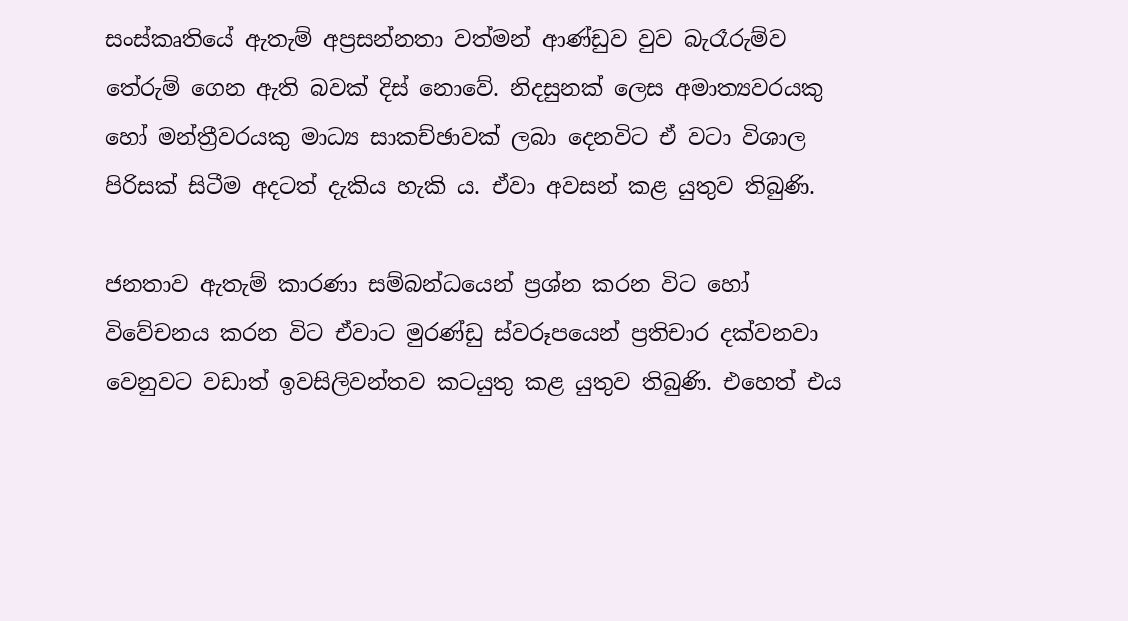සංස්කෘතියේ ඇතැම් අප්‍රසන්නතා වත්මන් ආණ්ඩුව වුව බැරෑරුම්ව තේරුම් ගෙන ඇති බවක් දිස් නොවේ. නිදසුනක් ලෙස අමාත්‍යවරයකු හෝ මන්ත්‍රීවරයකු මාධ්‍ය සාකච්ඡාවක් ලබා දෙනවිට ඒ වටා විශාල පිරිසක් සිටීම අදටත් දැකිය හැකි ය. ඒවා අවසන් කළ යුතුව තිබුණි.

ජනතාව ඇතැම් කාරණා සම්බන්ධයෙන් ප්‍රශ්න කරන විට හෝ විවේචනය කරන විට ඒවාට මුරණ්ඩු ස්වරූපයෙන් ප්‍රතිචාර දක්වනවා වෙනුවට වඩාත් ඉවසිලිවන්තව කටයුතු කළ යුතුව තිබුණි. එහෙත් එය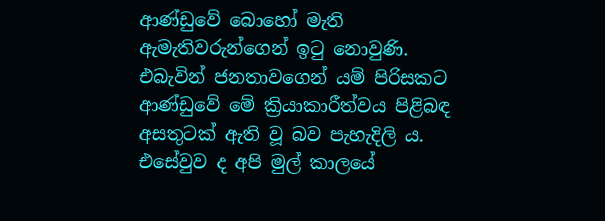ආණ්ඩුවේ බොහෝ මැති ඇමැතිවරුන්ගෙන් ඉටු නොවුණි. එබැවින් ජනතාවගෙන් යම් පිරිසකට ආණ්ඩුවේ මේ ක්‍රියාකාරීත්වය පිළිබඳ අසතුටක් ඇති වූ බව පැහැදිලි ය. එසේවුව ද අපි මුල් කාලයේ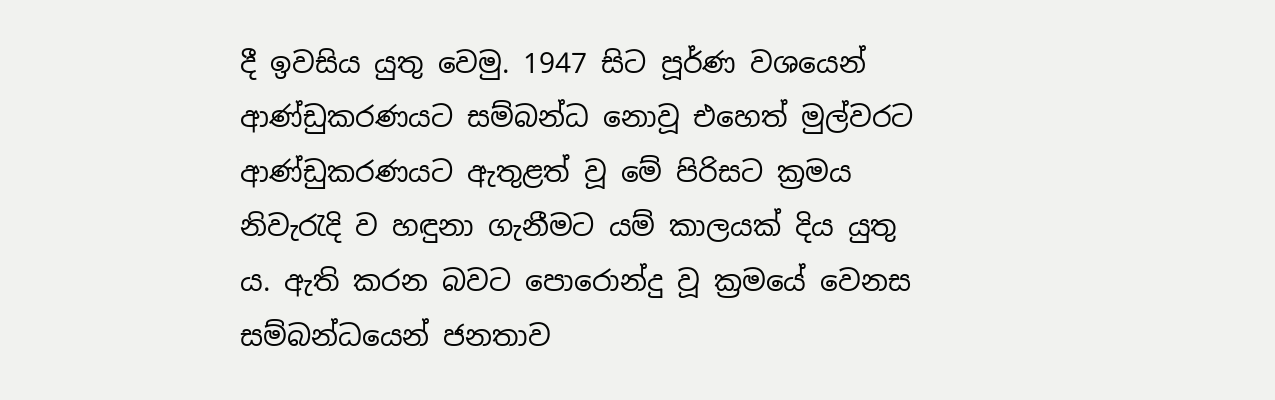දී ඉවසිය යුතු වෙමු. 1947 සිට පූර්ණ වශයෙන් ආණ්ඩුකරණයට සම්බන්ධ නොවූ එහෙත් මුල්වරට ආණ්ඩුකරණයට ඇතුළත් වූ මේ පිරිසට ක්‍රමය නිවැරැදි ව හඳුනා ගැනීමට යම් කාලයක් දිය යුතු ය. ඇති කරන බවට පොරොන්දු වූ ක්‍රමයේ වෙනස සම්බන්ධයෙන් ජනතාව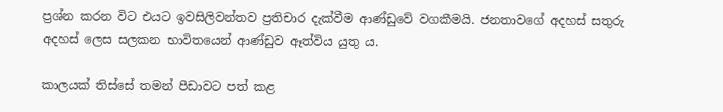ප්‍රශ්න කරන විට එයට ඉවසිලිවන්තව ප්‍රතිචාර දැක්වීම ආණ්ඩුවේ වගකීමයි. ජනතාවගේ අදහස් සතුරු අදහස් ලෙස සලකන භාවිතයෙන් ආණ්ඩුව ඈත්විය යුතු ය.

කාලයක් තිස්සේ තමන් පීඩාවට පත් කළ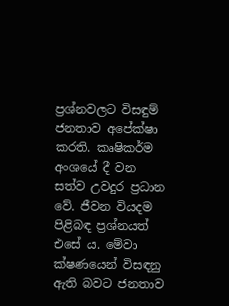ප්‍රශ්නවලට විසඳුම් ජනතාව අපේක්ෂා කරති. කෘෂිකර්ම අංශයේ දී වන සත්ව උවදුර ප්‍රධාන වේ. ජීවන වියදම පිළිබඳ ප්‍රශ්නයත් එසේ ය. මේවා ක්ෂණයෙන් විසඳනු ඇති බවට ජනතාව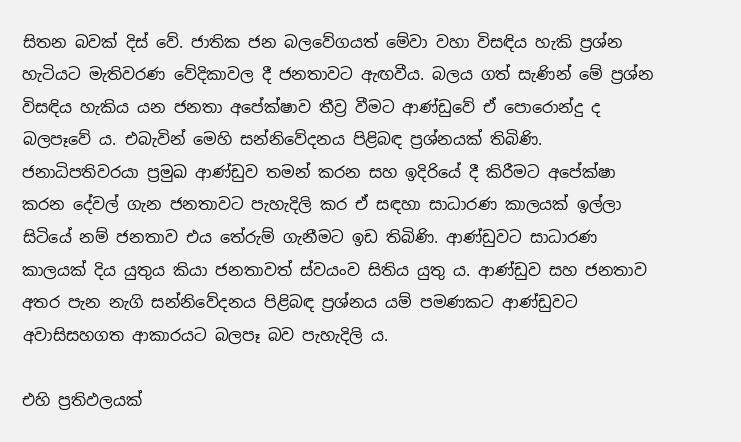සිතන බවක් දිස් වේ. ජාතික ජන බලවේගයත් මේවා වහා විසඳිය හැකි ප්‍රශ්න හැටියට මැතිවරණ වේදිකාවල දී ජනතාවට ඇඟවීය. බලය ගත් සැණින් මේ ප්‍රශ්න විසඳිය හැකිය යන ජනතා අපේක්ෂාව තීව්‍ර වීමට ආණ්ඩුවේ ඒ පොරොන්දු ද බලපෑවේ ය. එබැවින් මෙහි සන්නිවේදනය පිළිබඳ ප්‍රශ්නයක් තිබිණි. ජනාධිපතිවරයා ප්‍රමුඛ ආණ්ඩුව තමන් කරන සහ ඉදිරියේ දී කිරීමට අපේක්ෂා කරන දේවල් ගැන ජනතාවට පැහැදිලි කර ඒ සඳහා සාධාරණ කාලයක් ඉල්ලා සිටියේ නම් ජනතාව එය තේරුම් ගැනීමට ඉඩ තිබිණි. ආණ්ඩුවට සාධාරණ කාලයක් දිය යුතුය කියා ජනතාවත් ස්වයංව සිතිය යුතු ය. ආණ්ඩුව සහ ජනතාව අතර පැන නැගි සන්නිවේදනය පිළිබඳ ප්‍රශ්නය යම් පමණකට ආණ්ඩුවට අවාසිසහගත ආකාරයට බලපෑ බව පැහැදිලි ය.

එහි ප්‍රතිඵලයක්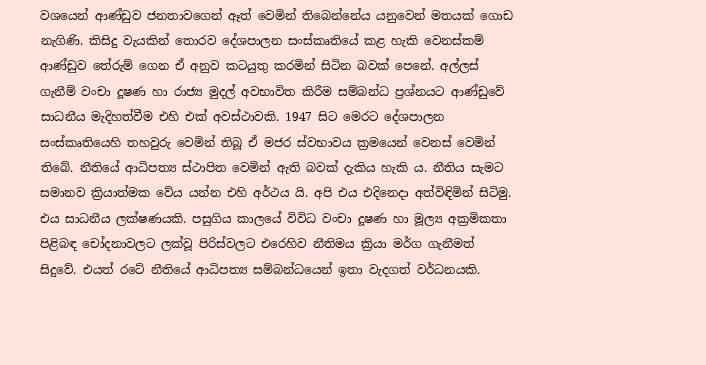වශයෙන් ආණ්ඩුව ජනතාවගෙන් ඈත් වෙමින් තිබෙන්නේය යනුවෙන් මතයක් ගොඩ නැගිණි. කිසිදු වැයකින් තොරව දේශපාලන සංස්කෘතියේ කළ හැකි වෙනස්කම් ආණ්ඩුව තේරුම් ගෙන ඒ අනුව කටයුතු කරමින් සිටින බවක් පෙනේ. අල්ලස් ගැනීම් වංචා දූෂණ හා රාජ්‍ය මුදල් අවභාවිත කිරීම සම්බන්ධ ප්‍රශ්නයට ආණ්ඩුවේ සාධනීය මැදිහත්වීම එහි එක් අවස්ථාවකි. 1947 සිට මෙරට දේශපාලන සංස්කෘතියෙහි තහවුරු වෙමින් තිබූ ඒ මජර ස්වභාවය ක්‍රමයෙන් වෙනස් වෙමින් තිබේ. නීතියේ ආධිපත්‍ය ස්ථාපිත වෙමින් ඇති බවක් දැකිය හැකි ය. නීතිය සැමට සමානව ක්‍රියාත්මක වේය යන්න එහි අර්ථය යි. අපි එය එදිනෙදා අත්විඳිමින් සිටිමු. එය සාධනීය ලක්ෂණයකි. පසුගිය කාලයේ විවිධ වංචා දූෂණ හා මූල්‍ය අක්‍රමිකතා පිළිබඳ චෝදනාවලට ලක්වූ පිරිස්වලට එරෙහිව නීතිමය ක්‍රියා මර්ග ගැනීමත් සිදුවේ. එයත් රටේ නීතියේ ආධිපත්‍ය සම්බන්ධයෙන් ඉතා වැදගත් වර්ධනයකි.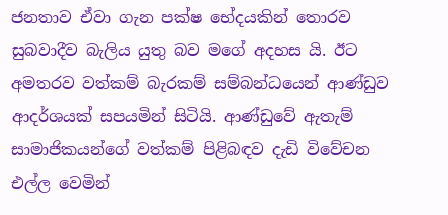ජනතාව ඒවා ගැන පක්ෂ භේදයකින් තොරව සුබවාදීව බැලිය යුතු බව මගේ අදහස යි. ඊට අමතරව වත්කම් බැරකම් සම්බන්ධයෙන් ආණ්ඩුව ආදර්ශයක් සපයමින් සිටියි. ආණ්ඩුවේ ඇතැම් සාමාජිකයන්ගේ වත්කම් පිළිබඳව දැඩි විවේචන එල්ල වෙමින්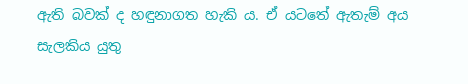ඇති බවක් ද හඳුනාගත හැකි ය. ඒ යටතේ ඇතැම් අය සැලකිය යුතු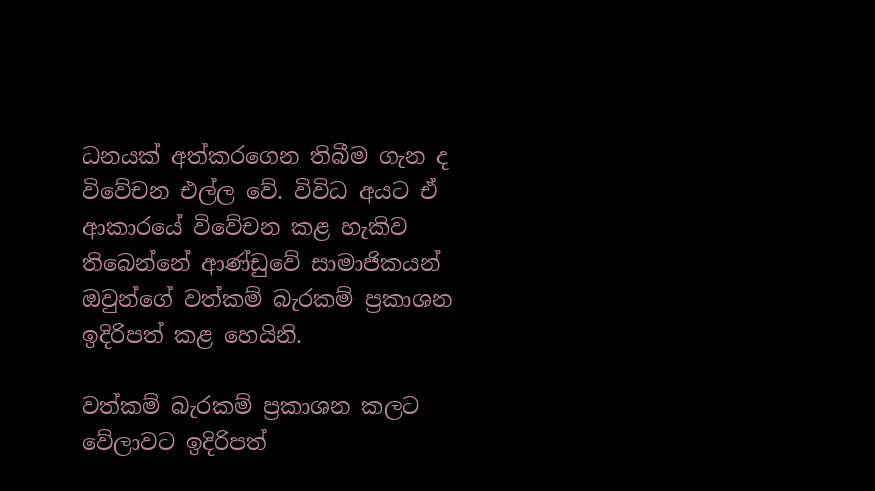ධනයක් අත්කරගෙන තිබීම ගැන ද විවේචන එල්ල වේ. විවිධ අයට ඒ ආකාරයේ විවේචන කළ හැකිව තිබෙන්නේ ආණ්ඩුවේ සාමාජිකයන් ඔවුන්ගේ වත්කම් බැරකම් ප්‍රකාශන ඉදිරිපත් කළ හෙයිනි.

වත්කම් බැරකම් ප්‍රකාශන කලට වේලාවට ඉදිරිපත්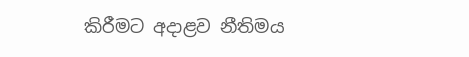කිරීමට අදාළව නීතිමය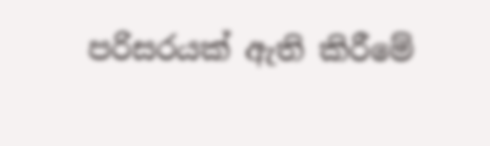පරිසරයක් ඇති කිරීමේ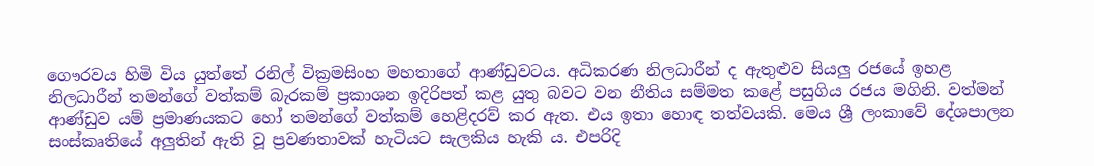ගෞරවය හිමි විය යුත්තේ රනිල් වික්‍රමසිංහ මහතාගේ ආණ්ඩුවටය. අධිකරණ නිලධාරීන් ද ඇතුළුව සියලු රජයේ ඉහළ නිලධාරීන් තමන්ගේ වත්කම් බැරකම් ප්‍රකාශන ඉදිරිපත් කළ යුතු බවට වන නීතිය සම්මත කළේ පසුගිය රජය මගිනි. වත්මන් ආණ්ඩුව යම් ප්‍රමාණයකට හෝ තමන්ගේ වත්කම් හෙළිදරව් කර ඇත. එය ඉතා හොඳ තත්වයකි. මෙය ශ්‍රී ලංකාවේ දේශපාලන සංස්කෘතියේ අලුතින් ඇති වූ ප්‍රවණතාවක් හැටියට සැලකිය හැකි ය. එපරිදි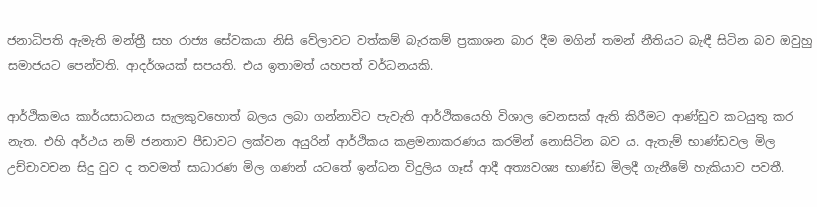ජනාධිපති ඇමැති මන්ත්‍රී සහ රාජ්‍ය සේවකයා නිසි වේලාවට වත්කම් බැරකම් ප්‍රකාශන බාර දීම මගින් තමන් නීතියට බැඳී සිටින බව ඔවුහු සමාජයට පෙන්වති. ආදර්ශයක් සපයති. එය ඉතාමත් යහපත් වර්ධනයකි.

ආර්ථිකමය කාර්යසාධනය සැලකුවහොත් බලය ලබා ගන්නාවිට පැවැති ආර්ථිකයෙහි විශාල වෙනසක් ඇති කිරීමට ආණ්ඩුව කටයුතු කර නැත. එහි අර්ථය නම් ජනතාව පීඩාවට ලක්වන අයුරින් ආර්ථිකය කළමනාකරණය කරමින් නොසිටින බව ය. ඇතැම් භාණ්ඩවල මිල උච්චාවචන සිදු වුව ද තවමත් සාධාරණ මිල ගණන් යටතේ ඉන්ධන විදුලිය ගෑස් ආදී අත්‍යවශ්‍ය භාණ්ඩ මිලදී ගැනීමේ හැකියාව පවතී.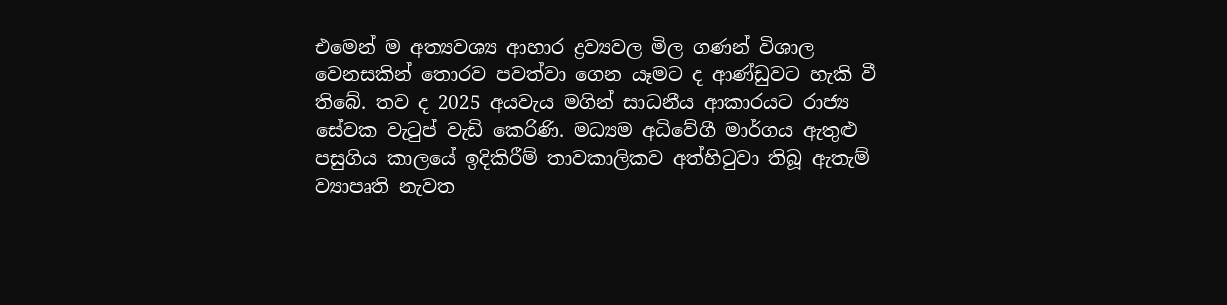එමෙන් ම අත්‍යවශ්‍ය ආහාර ද්‍රව්‍යවල මිල ගණන් විශාල වෙනසකින් තොරව පවත්වා ගෙන යෑමට ද ආණ්ඩුවට හැකි වී තිබේ. තව ද 2025 අයවැය මගින් සාධනීය ආකාරයට රාජ්‍ය සේවක වැටුප් වැඩි කෙරිණි. මධ්‍යම අධිවේගී මාර්ගය ඇතුළු පසුගිය කාලයේ ඉදිකිරීම් තාවකාලිකව අත්හිටුවා තිබූ ඇතැම් ව්‍යාපෘති නැවත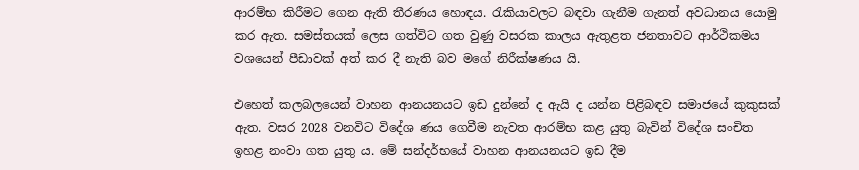ආරම්භ කිරීමට ගෙන ඇති තීරණය හොඳය. රැකියාවලට බඳවා ගැනීම ගැනත් අවධානය යොමු කර ඇත. සමස්තයක් ලෙස ගත්විට ගත වුණු වසරක කාලය ඇතුළත ජනතාවට ආර්ථිකමය වශයෙන් පීඩාවක් අත් කර දී නැති බව මගේ නිරීක්ෂණය යි.

එහෙත් කලබලයෙන් වාහන ආනයනයට ඉඩ දුන්නේ ද ඇයි ද යන්න පිළිබඳව සමාජයේ කුකුසක් ඇත. වසර 2028 වනවිට විදේශ ණය ගෙවීම නැවත ආරම්භ කළ යුතු බැවින් විදේශ සංචිත ඉහළ නංවා ගත යුතු ය. මේ සන්දර්භයේ වාහන ආනයනයට ඉඩ දීම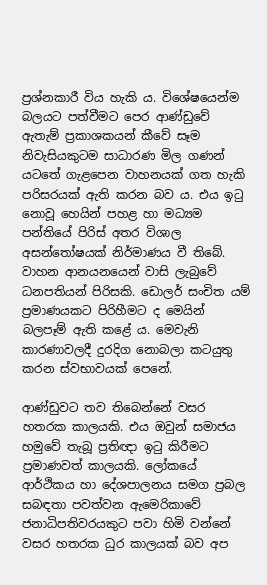ප්‍රශ්නකාරී විය හැකි ය. විශේෂයෙන්ම බලයට පත්වීමට පෙර ආණ්ඩුවේ ඇතැම් ප්‍රකාශකයන් කීවේ සෑම නිවැසියකුටම සාධාරණ මිල ගණන් යටතේ ගැළපෙන වාහනයක් ගත හැකි පරිසරයක් ඇති කරන බව ය. එය ඉටු නොවූ හෙයින් පහළ හා මධ්‍යම පන්තියේ පිරිස් අතර විශාල අසන්තෝෂයක් නිර්මාණය වී තිබේ. වාහන ආනයනයෙන් වාසි ලැබුවේ ධනපතියන් පිරිසකි. ඩොලර් සංචිත යම් ප්‍රමාණයකට පිරිහීමට ද මෙයින් බලපෑම් ඇති කළේ ය. මෙවැනි කාරණාවලදී දුරදිග නොබලා කටයුතු කරන ස්වභාවයක් පෙනේ.

ආණ්ඩුවට තව තිබෙන්නේ වසර හතරක කාලයකි. එය ඔවුන් සමාජය හමුවේ තැබූ ප්‍රතිඥා ඉටු කිරීමට ප්‍රමාණවත් කාලයකි. ලෝකයේ ආර්ථිකය හා දේශපාලනය සමග ප්‍රබල සබඳතා පවත්වන ඇමෙරිකාවේ ජනාධිපතිවරයකුට පවා හිමි වන්නේ වසර හතරක ධුර කාලයක් බව අප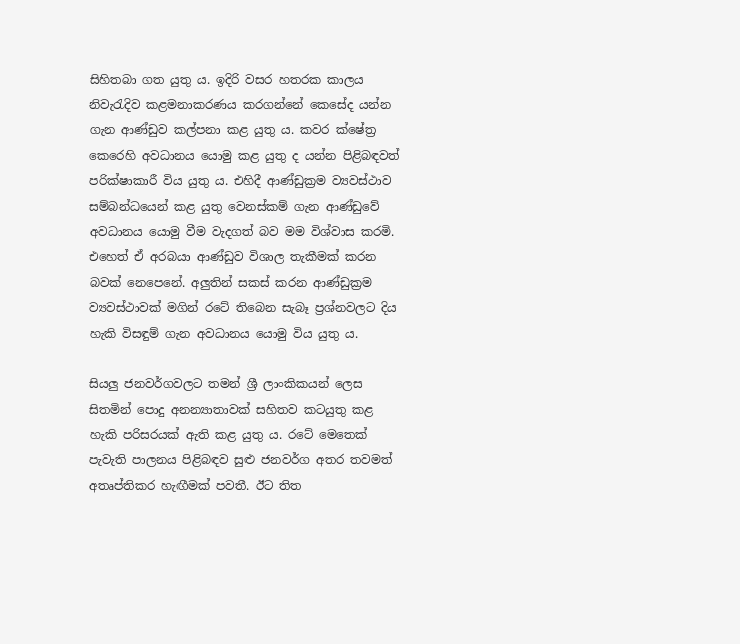සිහිතබා ගත යුතු ය. ඉදිරි වසර හතරක කාලය නිවැරැදිව කළමනාකරණය කරගන්නේ කෙසේද යන්න ගැන ආණ්ඩුව කල්පනා කළ යුතු ය. කවර ක්ෂේත්‍ර කෙරෙහි අවධානය යොමු කළ යුතු ද යන්න පිළිබඳවත් පරික්ෂාකාරී විය යුතු ය. එහිදී ආණ්ඩුක්‍රම ව්‍යවස්ථාව සම්බන්ධයෙන් කළ යුතු වෙනස්කම් ගැන ආණ්ඩුවේ අවධානය යොමු වීම වැදගත් බව මම විශ්වාස කරමි. එහෙත් ඒ අරබයා ආණ්ඩුව විශාල තැකීමක් කරන බවක් නෙපෙනේ. අලුතින් සකස් කරන ආණ්ඩුක්‍රම ව්‍යවස්ථාවක් මගින් රටේ තිබෙන සැබෑ ප්‍රශ්නවලට දිය හැකි විසඳුම් ගැන අවධානය යොමු විය යුතු ය.

සියලු ජනවර්ගවලට තමන් ශ්‍රී ලාංකිකයන් ලෙස සිතමින් පොදු අනන්‍යාතාවක් සහිතව කටයුතු කළ හැකි පරිසරයක් ඇති කළ යුතු ය. රටේ මෙතෙක් පැවැති පාලනය පිළිබඳව සුළු ජනවර්ග අතර තවමත් අතෘප්තිකර හැඟීමක් පවතී. ඊට තිත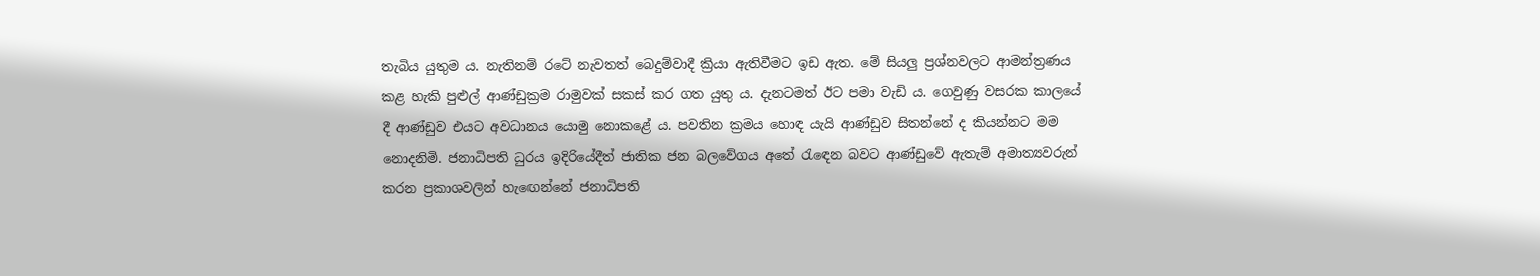තැබිය යුතුම ය. නැතිනම් රටේ නැවතත් බෙදුම්වාදී ක්‍රියා ඇතිවීමට ඉඩ ඇත. මේ සියලු ප්‍රශ්නවලට ආමන්ත්‍රණය කළ හැකි පුළුල් ආණ්ඩුක්‍රම රාමුවක් සකස් කර ගත යුතු ය. දැනටමත් ඊට පමා වැඩි ය. ගෙවුණු වසරක කාලයේ දී ආණ්ඩුව එයට අවධානය යොමු නොකළේ ය. පවතින ක්‍රමය හොඳ යැයි ආණ්ඩුව සිතන්නේ ද කියන්නට මම නොදනිමි. ජනාධිපති ධුරය ඉදිරියේදීත් ජාතික ජන බලවේගය අතේ රැඳෙන බවට ආණ්ඩුවේ ඇතැම් අමාත්‍යවරුන් කරන ප්‍රකාශවලින් හැඟෙන්නේ ජනාධිපති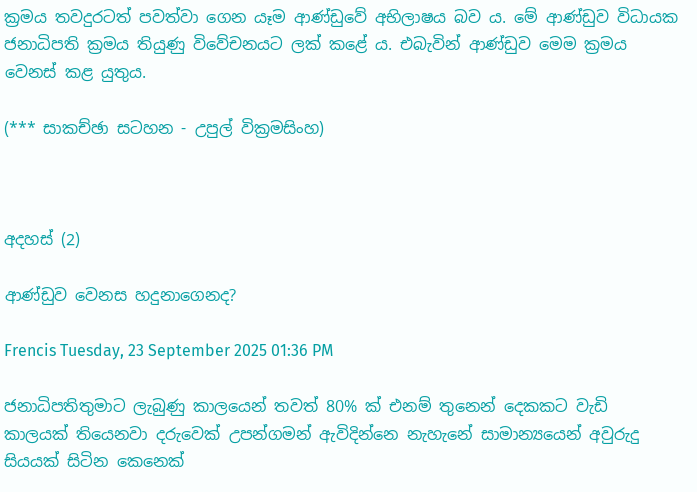ක්‍රමය තවදුරටත් පවත්වා ගෙන යෑම ආණ්ඩුවේ අභිලාෂය බව ය. මේ ආණ්ඩුව විධායක ජනාධිපති ක්‍රමය තියුණු විවේචනයට ලක් කළේ ය. එබැවින් ආණ්ඩුව මෙම ක්‍රමය වෙනස් කළ යුතුය.

(*** සාකච්ඡා සටහන - උපුල් වික්‍රමසිංහ)



අදහස් (2)

ආණ්ඩුව වෙනස හදුනාගෙනද?

Frencis Tuesday, 23 September 2025 01:36 PM

ජනාධිපතිතුමාට ලැබුණු කාලයෙන් තවත් 80% ක් එනම් තුනෙන් දෙකකට වැඩි කාලයක් තියෙනවා දරුවෙක් උපන්ගමන් ඇවිදින්නෙ නැහැනේ සාමාන්‍යයෙන් අවුරුදු සියයක් සිටින කෙනෙක්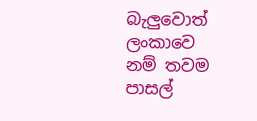බැලුවොත් ලංකාවෙ නම් තවම පාසල්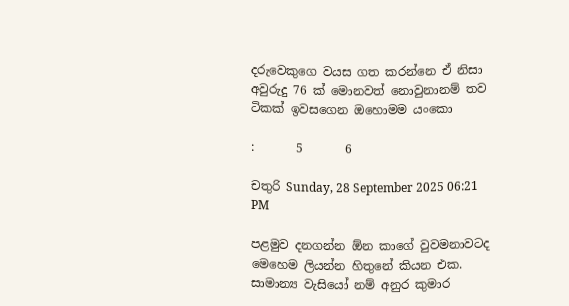දරුවෙකුගෙ වයස ගත කරන්නෙ ඒ නිසා අවුරුදු 76 ක් මොනවත් නොවුනානම් තව ටිකක් ඉවසගෙන ඔහොමම යංකො

:       5       6

චතුරි Sunday, 28 September 2025 06:21 PM

පළමුව දනගන්න ඕන කාගේ වුවමනාවටද මෙහෙම ලියන්න හිතුනේ කියන එක. සාමාන්‍ය වැසියෝ නම් අනුර කුමාර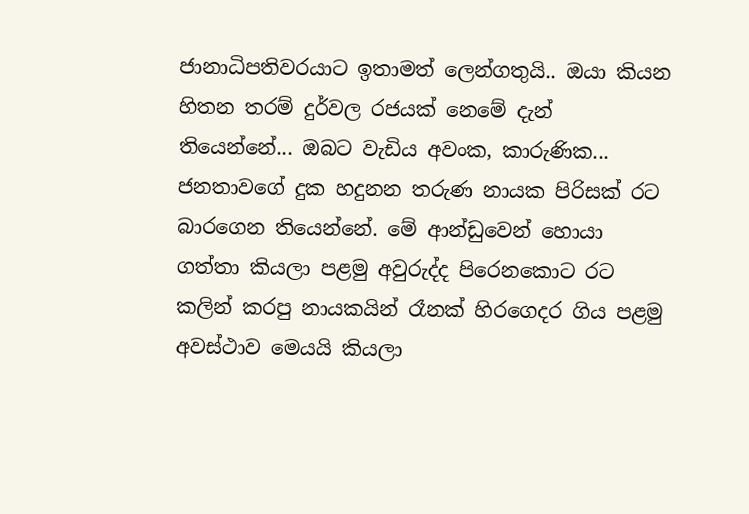ජානාධිපතිවරයාට ඉතාමත් ලෙන්ගතුයි.. ඔයා කියන හිතන තරම් දුර්වල රජයක් නෙමේ දැන් තියෙන්නේ... ඔබට වැඩිය අවංක, කාරුණික... ජනතාවගේ දුක හදුනන තරුණ නායක පිරිසක් රට බාරගෙන තියෙන්නේ. මේ ආන්ඩුවෙන් හොයා ගත්තා කියලා පළමු අවුරුද්ද පිරෙනකොට රට කලින් කරපු නායකයින් රෑනක් හිරගෙදර ගිය පළමු අවස්ථාව මෙයයි කියලා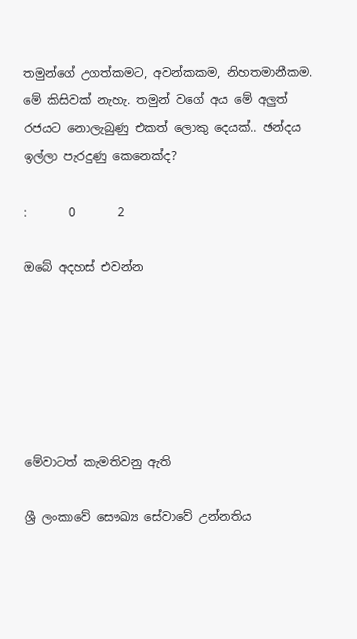තමුන්ගේ උගත්කමට, අවන්කකම, නිහතමානීකම. මේ කිසිවක් නැහැ. තමුන් වගේ අය මේ අලුත් රජයට නොලැබුණු එකත් ලොකු දෙයක්.. ඡන්දය ඉල්ලා පැරදුණු කෙනෙක්ද?

:       0       2

ඔබේ අදහස් එවන්න






මේවාටත් කැමතිවනු ඇති

ශ්‍රී ලංකාවේ සෞඛ්‍ය සේවාවේ උන්නතිය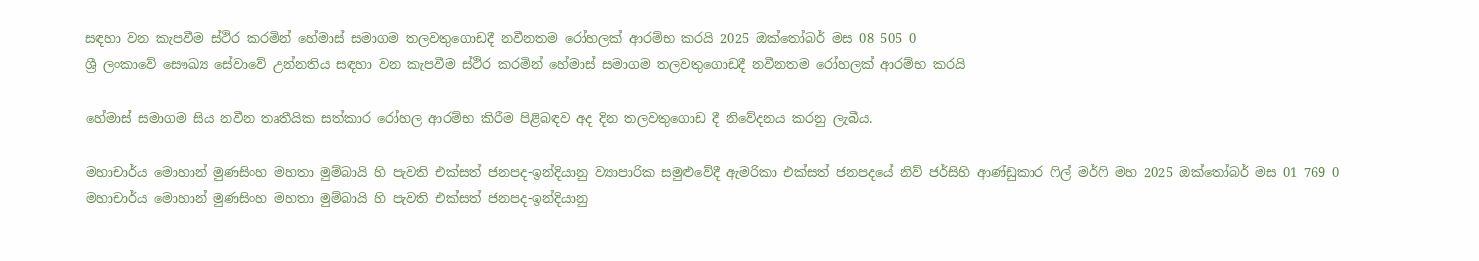සඳහා වන කැපවීම ස්ථිර කරමින් හේමාස් සමාගම තලවතුගොඩදී නවීනතම රෝහලක් ආරම්භ කරයි 2025 ඔක්තෝබර් මස 08 505 0
ශ්‍රී ලංකාවේ සෞඛ්‍ය සේවාවේ උන්නතිය සඳහා වන කැපවීම ස්ථිර කරමින් හේමාස් සමාගම තලවතුගොඩදී නවීනතම රෝහලක් ආරම්භ කරයි

හේමාස් සමාගම සිය නවීන තෘතීයික සත්කාර රෝහල ආරම්භ කිරීම පිළිබඳව අද දින තලවතුගොඩ දී නිවේදනය කරනු ලැබීය.

මහාචාර්ය මොහාන් මුණසිංහ මහතා මුම්බායි හි පැවති එක්සත් ජනපද-ඉන්දියානු ව්‍යාපාරික සමුළුවේදී ඇමරිකා එක්සත් ජනපදයේ නිව් ජර්සිහි ආණ්ඩුකාර ෆිල් මර්ෆි මහ 2025 ඔක්තෝබර් මස 01 769 0
මහාචාර්ය මොහාන් මුණසිංහ මහතා මුම්බායි හි පැවති එක්සත් ජනපද-ඉන්දියානු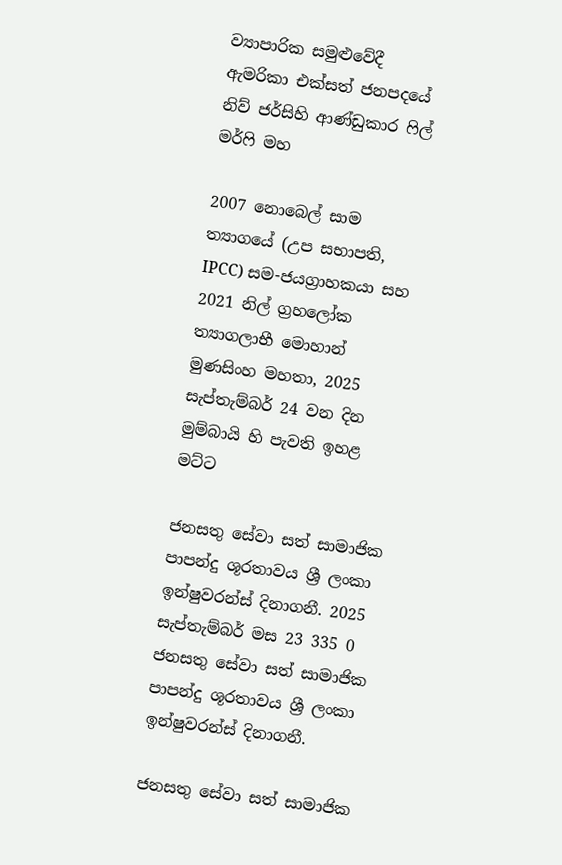ව්‍යාපාරික සමුළුවේදී ඇමරිකා එක්සත් ජනපදයේ නිව් ජර්සිහි ආණ්ඩුකාර ෆිල් මර්ෆි මහ

2007 නොබෙල් සාම ත්‍යාගයේ (උප සභාපති, IPCC) සම-ජයග්‍රාහකයා සහ 2021 නිල් ග්‍රහලෝක ත්‍යාගලාභී මොහාන් මුණසිංහ මහතා, 2025 සැප්තැම්බර් 24 වන දින මුම්බායි හි පැවති ඉහළ මට්ට

ජනසතු සේවා සත් සාමාජික පාපන්දු ශූරතාවය ශ්‍රී ලංකා ඉන්ෂුවරන්ස් දිනාගනී. 2025 සැප්තැම්බර් මස 23 335 0
ජනසතු සේවා සත් සාමාජික පාපන්දු ශූරතාවය ශ්‍රී ලංකා ඉන්ෂුවරන්ස් දිනාගනී.

ජනසතු සේවා සත් සාමාජික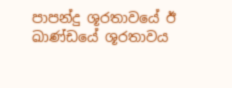පාපන්දු ශූරතාවයේ ඊ ඛාණ්ඩයේ ශූරතාවය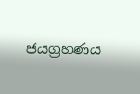ජයග්‍රහණය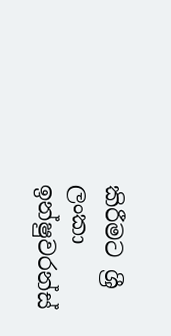කිරීමට ශ්‍රී ලංකා ඉන්ෂුවරන්ස්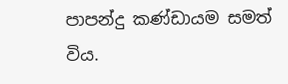පාපන්දු කණ්ඩායම සමත් විය.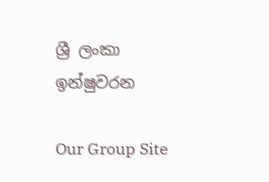ශ්‍රී ලංකා ඉන්ෂුවරන

Our Group Site